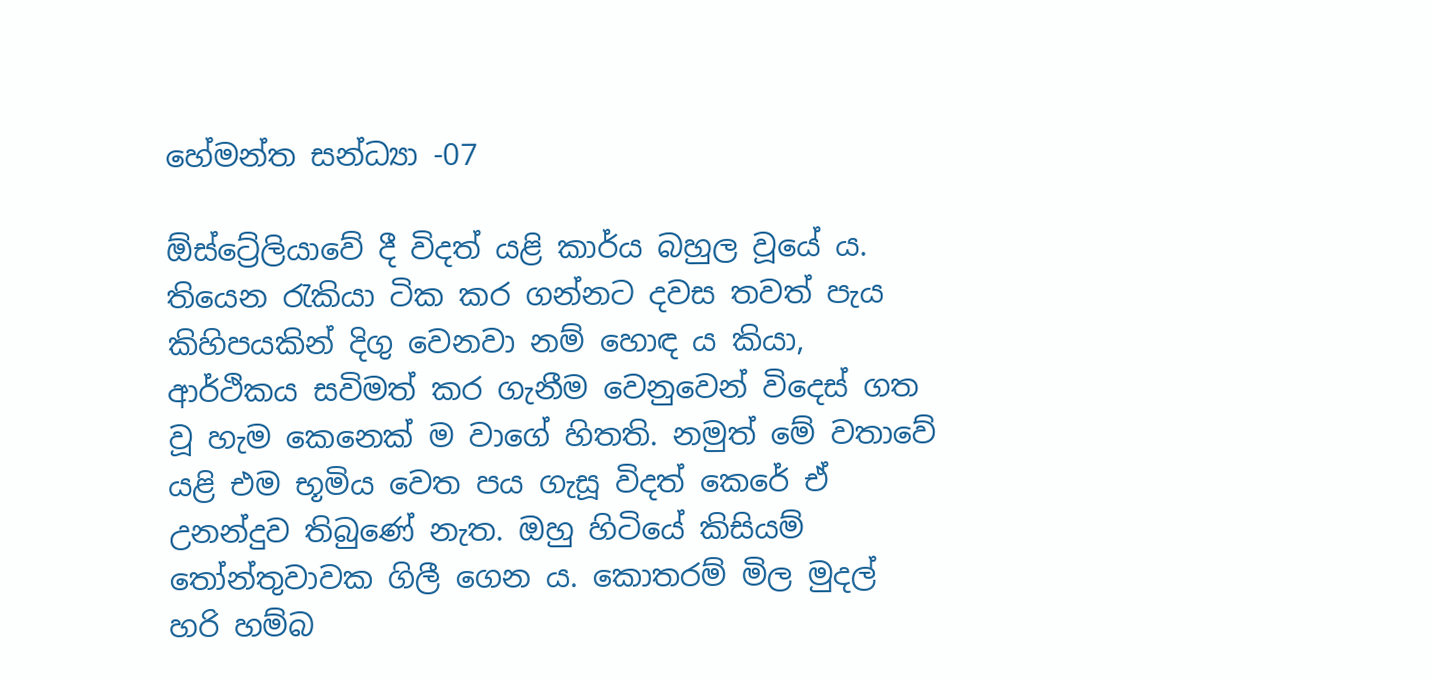හේමන්ත සන්ධ්‍යා -07

ඕස්ට්‍රේලියාවේ දී විදත් යළි කාර්ය බහුල වූයේ ය. තියෙන රැකියා ටික කර ගන්නට දවස තවත් පැය කිහිපයකින් දිගු වෙනවා නම් හොඳ ය කියා, ආර්ථිකය සවිමත් කර ගැනීම වෙනුවෙන් විදෙස් ගත වූ හැම කෙනෙක් ම වාගේ හිතති. නමුත් මේ වතාවේ යළි එම භූමිය වෙත පය ගැසූ විදත් කෙරේ ඒ උනන්දුව තිබුණේ නැත. ඔහු හිටියේ කිසියම් තෝන්තුවාවක ගිලී ගෙන ය. කොතරම් මිල මුදල් හරි හම්බ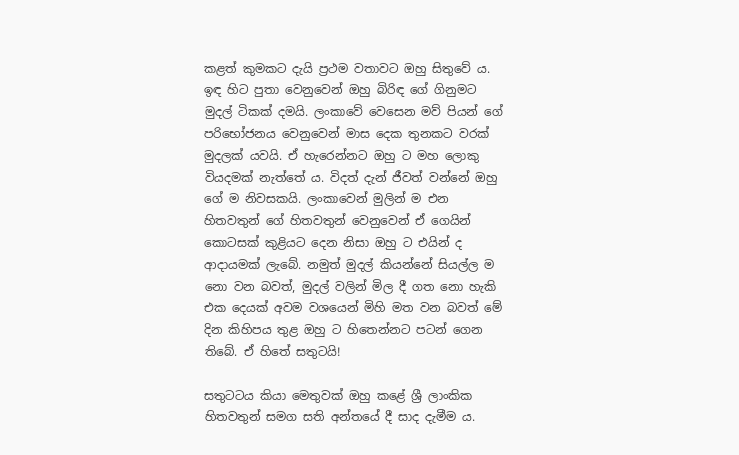කළත් කුමකට දැයි ප්‍රථම වතාවට ඔහු සිතුවේ ය. ඉඳ හිට පුතා වෙනුවෙන් ඔහු බිරිඳ ගේ ගිනුමට මුදල් ටිකක් දමයි. ලංකාවේ වෙසෙන මව් පියන් ගේ පරිභෝජනය වෙනුවෙන් මාස දෙක තුනකට වරක් මුදලක් යවයි. ඒ හැරෙන්නට ඔහු ට මහ ලොකු වියදමක් නැත්තේ ය. විදත් දැන් ජීවත් වන්නේ ඔහු ගේ ම නිවසකයි. ලංකාවෙන් මුලින් ම එන හිතවතුන් ගේ හිතවතුන් වෙනුවෙන් ඒ ගෙයින් කොටසක් කුළියට දෙන නිසා ඔහු ට එයින් ද ආදායමක් ලැබේ. නමුත් මුදල් කියන්නේ සියල්ල ම නො වන බවත්, මුදල් වලින් මිල දී ගත නො හැකි එක දෙයක් අවම වශයෙන් මිහි මත වන බවත් මේ දින කිහිපය තුළ ඔහු ට හිතෙන්නට පටන් ගෙන තිබේ. ඒ හිතේ සතුටයි!

සතුටටය කියා මෙතුවක් ඔහු කළේ ශ්‍රී ලාංකික හිතවතුන් සමග සති අන්තයේ දී සාද දැමීම ය.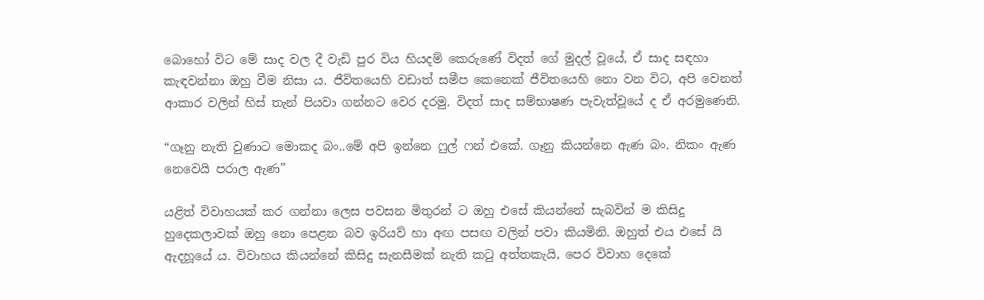බොහෝ විට මේ සාද වල දී වැඩි පුර විය හියදම් කෙරුණේ විදත් ගේ මුදල් වූයේ, ඒ සාද සඳහා කැඳවන්නා ඔහු වීම නිසා ය. ජීවිතයෙහි වඩාත් සමීප කෙනෙක් ජීවිතයෙහි නො වන විට, අපි වෙනත් ආකාර වලින් හිස් තැන් පියවා ගන්නට වෙර දරමු. විදත් සාද සම්භාෂණ පැවැත්වූයේ ද ඒ අරමුණෙනි.

“ගෑනු නැති වුණාට මොකද බං..මේ අපි ඉන්නෙ ෆුල් ෆන් එකේ. ගෑනු කියන්නෙ ඇණ බං. නිකං ඇණ නෙවෙයි පරාල ඇණ”

යළිත් විවාහයක් කර ගන්නා ලෙස පවසන මිතුරන් ට ඔහු එසේ කියන්නේ සැබවින් ම කිසිදු හුදෙකලාවක් ඔහු නො පෙළන බව ඉරියව් හා අඟ පසඟ වලින් පවා කියමිනි. ඔහුත් එය එසේ යි ඇදහූයේ ය. විවාහය කියන්නේ කිසිදු සැනසීමක් නැති කටු අත්තකැයි, පෙර විවාහ දෙකේ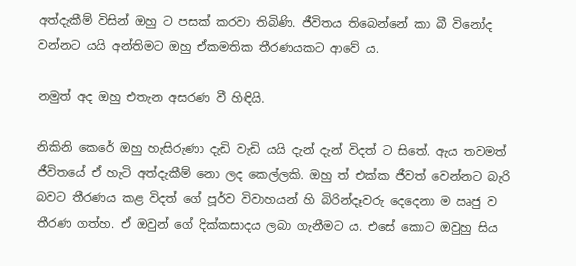අත්දැකීම් විසින් ඔහු ට පසක් කරවා තිබිණි. ජීවිතය තිබෙන්නේ කා බී විනෝද වන්නට යයි අන්තිමට ඔහු ඒකමතික තීරණයකට ආවේ ය.

නමුත් අද ඔහු එතැන අසරණ වී හිඳියි.

නිකිනි කෙරේ ඔහු හැසිරුණා දැඩි වැඩි යයි දැන් දැන් විදත් ට සිතේ. ඇය තවමත් ජීවිතයේ ඒ හැටි අත්දැකීම් නො ලද කෙල්ලකි. ඔහු ත් එක්ක ජීවත් වෙන්නට බැරි බවට තීරණය කළ විදත් ගේ පූර්ව විවාහයන් හි බිරින්දෑවරු දෙදෙනා ම ඍජු ව තීරණ ගත්හ. ඒ ඔවුන් ගේ දික්කසාදය ලබා ගැනීමට ය. එසේ කොට ඔවුහු සිය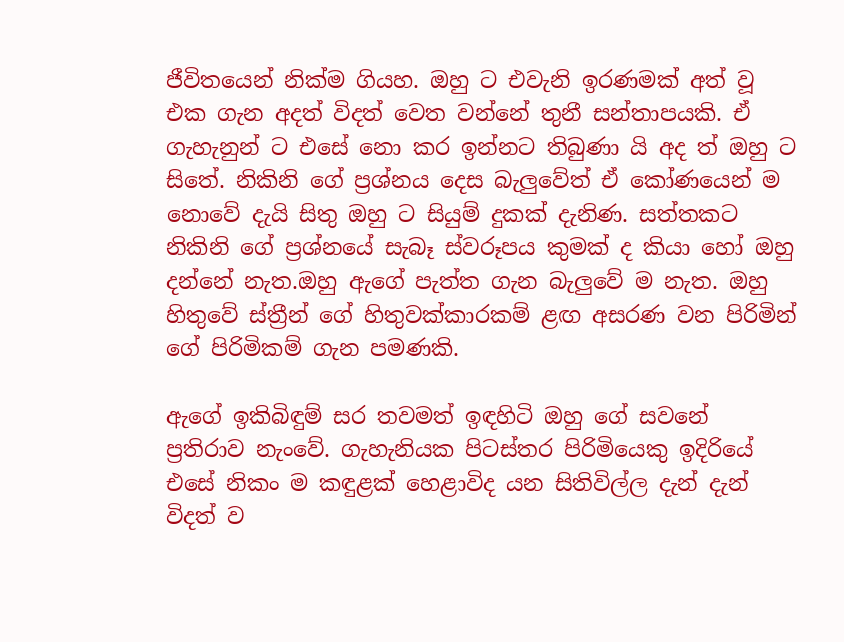ජීවිතයෙන් නික්ම ගියහ. ඔහු ට එවැනි ඉරණමක් අත් වූ එක ගැන අදත් විදත් වෙත වන්නේ තුනී සන්තාපයකි. ඒ ගැහැනුන් ට එසේ නො කර ඉන්නට තිබුණා යි අද ත් ඔහු ට සිතේ. නිකිනි ගේ ප්‍රශ්නය දෙස බැලුවේත් ඒ කෝණයෙන් ම නොවේ දැයි සිතු ඔහු ට සියුම් දුකක් දැනිණ. සත්තකට නිකිනි ගේ ප්‍රශ්නයේ සැබෑ ස්වරූපය කුමක් ද කියා හෝ ඔහු දන්නේ නැත.ඔහු ඇගේ පැත්ත ගැන බැලුවේ ම නැත. ඔහු හිතුවේ ස්ත්‍රීන් ගේ හිතුවක්කාරකම් ළඟ අසරණ වන පිරිමින් ගේ පිරිමිකම් ගැන පමණකි.

ඇගේ ඉකිබිඳුම් සර තවමත් ඉඳහිටි ඔහු ගේ සවනේ ප්‍රතිරාව නැංවේ. ගැහැනියක පිටස්තර පිරිමියෙකු ඉදිරියේ එසේ නිකං ම කඳුළක් හෙළාවිද යන සිතිවිල්ල දැන් දැන් විදත් ව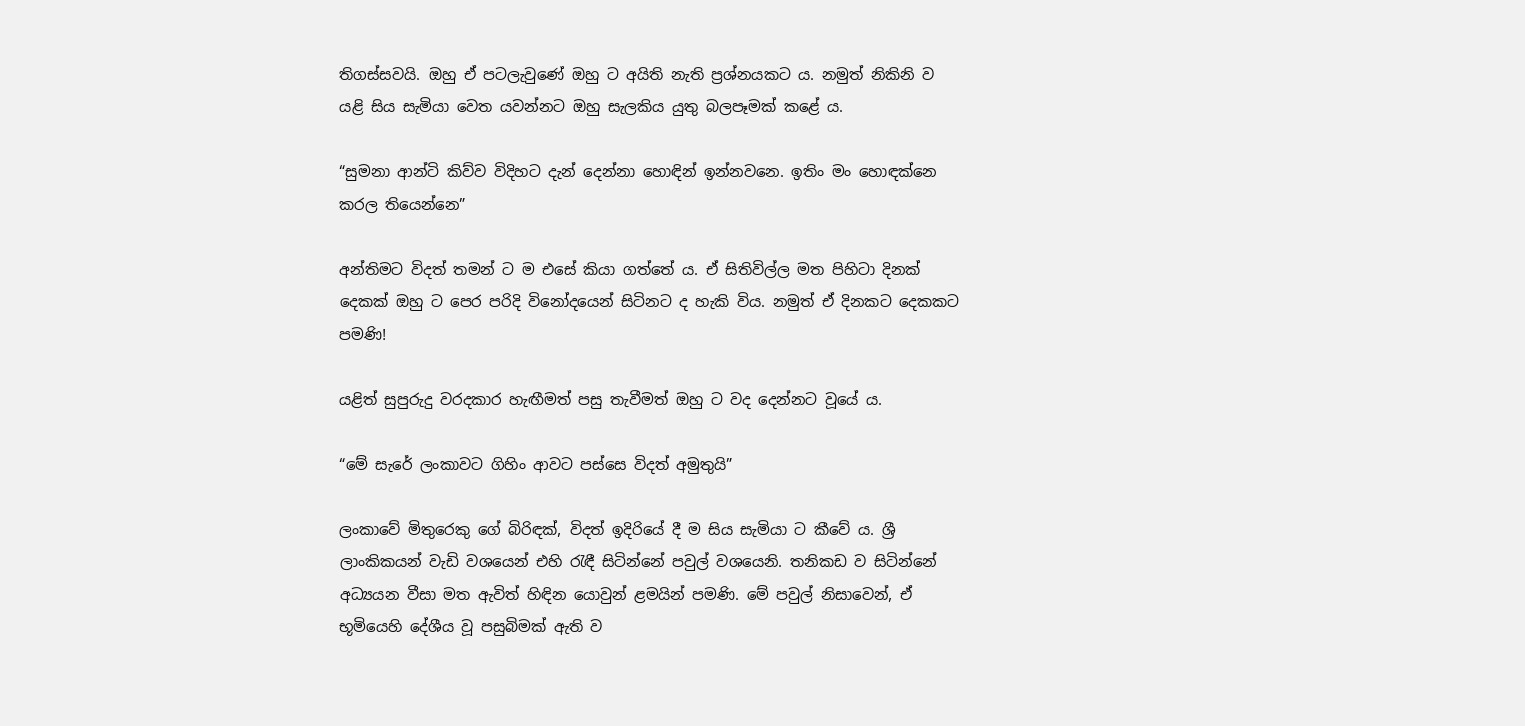තිගස්සවයි. ඔහු ඒ පටලැවුණේ ඔහු ට අයිති නැති ප්‍රශ්නයකට ය. නමුත් නිකිනි ව යළි සිය සැමියා වෙත යවන්නට ඔහු සැලකිය යුතු බලපෑමක් කළේ ය.

“සුමනා ආන්ටි කිව්ව විදිහට දැන් දෙන්නා හොඳින් ඉන්නවනෙ. ඉතිං මං හොඳක්නෙ කරල තියෙන්නෙ”

අන්තිමට විදත් තමන් ට ම එසේ කියා ගත්තේ ය. ඒ සිතිවිල්ල මත පිහිටා දිනක් දෙකක් ඔහු ට පෙර පරිදි විනෝදයෙන් සිටිනට ද හැකි විය. නමුත් ඒ දිනකට දෙකකට පමණි!

යළිත් සුපුරුදු වරදකාර හැඟීමත් පසු තැවීමත් ඔහු ට වද දෙන්නට වූයේ ය.

“මේ සැරේ ලංකාවට ගිහිං ආවට පස්සෙ විදත් අමුතුයි”

ලංකාවේ මිතුරෙකු ගේ බිරිඳක්, විදත් ඉදිරියේ දී ම සිය සැමියා ට කීවේ ය. ශ්‍රී ලාංකිකයන් වැඩි වශයෙන් එහි රැඳී සිටින්නේ පවුල් වශයෙනි. තනිකඩ ව සිටින්නේ අධ්‍යයන වීසා මත ඇවිත් හිඳින යොවුන් ළමයින් පමණි. මේ පවුල් නිසාවෙන්, ඒ භූමියෙහි දේශීය වූ පසුබිමක් ඇති ව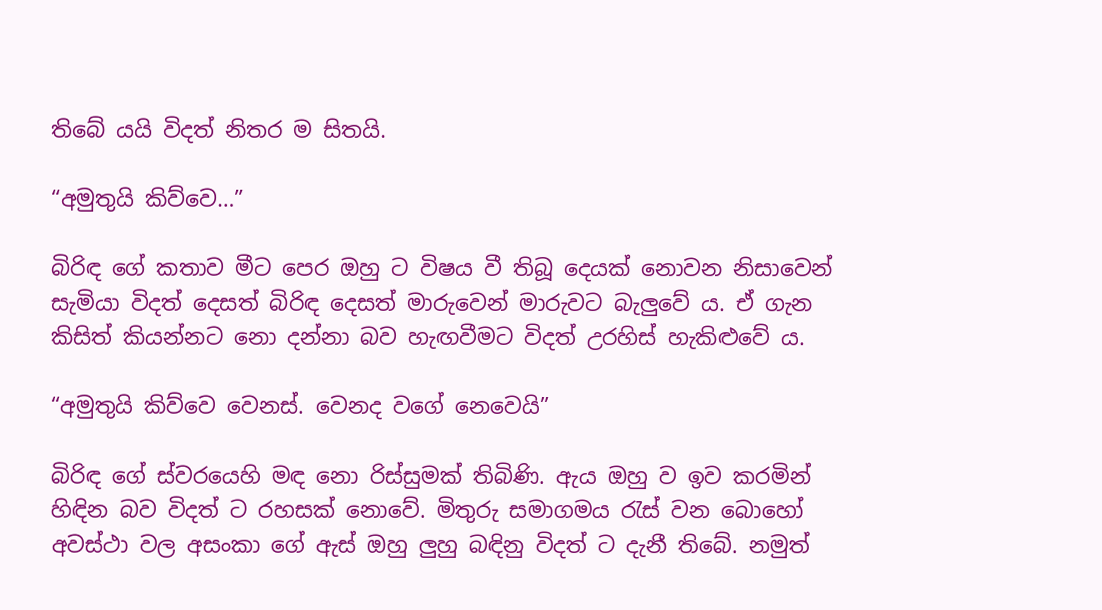තිබේ යයි විදත් නිතර ම සිතයි.

“අමුතුයි කිව්වෙ…”

බිරිඳ ගේ කතාව මීට පෙර ඔහු ට විෂය වී තිබූ දෙයක් නොවන නිසාවෙන් සැමියා විදත් දෙසත් බිරිඳ දෙසත් මාරුවෙන් මාරුවට බැලුවේ ය. ඒ ගැන කිසිත් කියන්නට නො දන්නා බව හැඟවීමට විදත් උරහිස් හැකිළුවේ ය.

“අමුතුයි කිව්වෙ වෙනස්. වෙනද වගේ නෙවෙයි”

බිරිඳ ගේ ස්වරයෙහි මඳ නො රිස්සුමක් තිබිණි. ඇය ඔහු ව ඉව කරමින් හිඳින බව විදත් ට රහසක් නොවේ. මිතුරු සමාගමය රැස් වන බොහෝ අවස්ථා වල අසංකා ගේ ඇස් ඔහු ලුහු බඳිනු විදත් ට දැනී තිබේ. නමුත්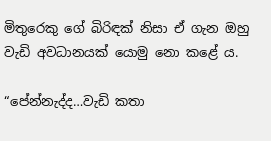මිතුරෙකු ගේ බිරිඳක් නිසා ඒ ගැන ඔහු වැඩි අවධානයක් යොමු නො කළේ ය.

“පේන්නැද්ද…වැඩි කතා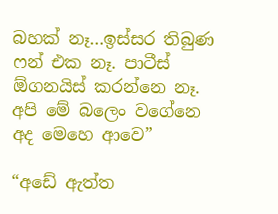බහක් නෑ…ඉස්සර තිබුණ ෆන් එක නෑ. පාටීස් ඕගනයිස් කරන්නෙ නෑ. අපි මේ බලෙං වගේනෙ අද මෙහෙ ආවෙ”

“අඩේ ඇත්ත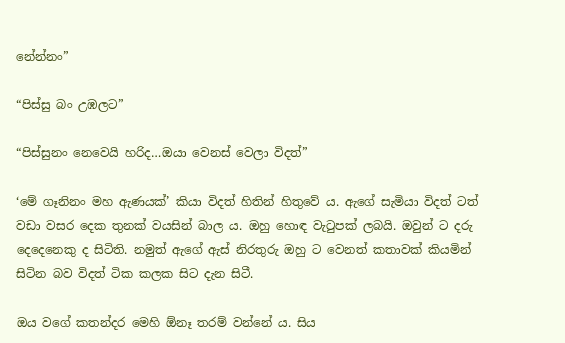නේන්නං”

“පිස්සු බං උඹලට”

“පිස්සුනං නෙවෙයි හරිද…ඔයා වෙනස් වෙලා විදත්”

‘මේ ගෑනිනං මහ ඇණයක්’ කියා විදත් හිතින් හිතුවේ ය. ඇගේ සැමියා විදත් ටත් වඩා වසර දෙක තුනක් වයසින් බාල ය. ඔහු හොඳ වැටුපක් ලබයි. ඔවුන් ට දරු දෙදෙනෙකු ද සිටිති. නමුත් ඇගේ ඇස් නිරතුරු ඔහු ට වෙනත් කතාවක් කියමින් සිටින බව විදත් ටික කලක සිට දැන සිටී.

ඔය වගේ කතන්දර මෙහි ඕනෑ තරම් වන්නේ ය. සිය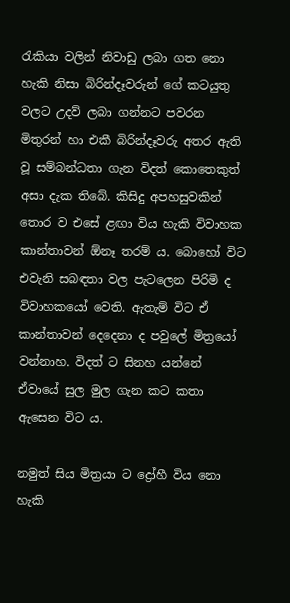රැකියා වලින් නිවාඩු ලබා ගත නො හැකි නිසා බිරින්දෑවරුන් ගේ කටයුතු වලට උදව් ලබා ගන්නට පවරන මිතුරන් හා එකී බිරින්දෑවරු අතර ඇති වූ සම්බන්ධතා ගැන විදත් කොතෙකුත් අසා දැක තිබේ. කිසිදු අපහසුවකින් තොර ව එසේ ළඟා විය හැකි විවාහක කාන්තාවන් ඕනෑ තරම් ය. බොහෝ විට එවැනි සබඳතා වල පැටලෙන පිරිමි ද විවාහකයෝ වෙති. ඇතැම් විට ඒ කාන්තාවන් දෙදෙනා ද පවුලේ මිත්‍රයෝ වන්නාහ. විදත් ට සිනහ යන්නේ ඒවායේ සුල මුල ගැන කට කතා ඇසෙන විට ය.

නමුත් සිය මිත්‍රයා ට ද්‍රෝහී විය නො හැකි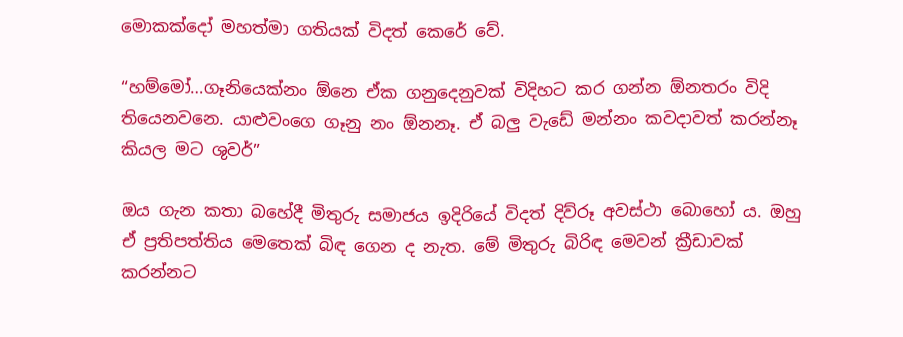මොකක්දෝ මහත්මා ගතියක් විදත් කෙරේ වේ.

“හම්මෝ…ගෑනියෙක්නං ඕනෙ ඒක ගනුදෙනුවක් විදිහට කර ගන්න ඕනතරං විදි තියෙනවනෙ. යාළුවංගෙ ගෑනු නං ඕනනෑ. ඒ බලු වැඩේ මන්නං කවදාවත් කරන්නෑ කියල මට ශුවර්”

ඔය ගැන කතා බහේදී මිතුරු සමාජය ඉදිරියේ විදත් දිව්රූ අවස්ථා බොහෝ ය. ඔහු ඒ ප්‍රතිපත්තිය මෙතෙක් බිඳ ගෙන ද නැත. මේ මිතුරු බිරිඳ මෙවන් ක්‍රීඩාවක් කරන්නට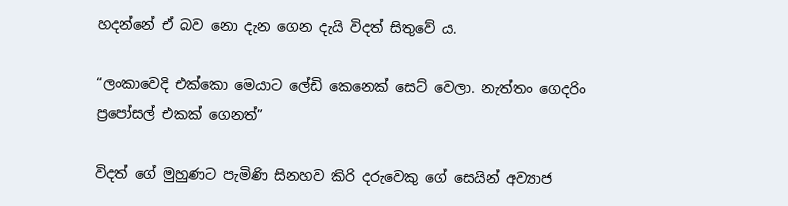හදන්නේ ඒ බව නො දැන ගෙන දැයි විදත් සිතුවේ ය.

“ලංකාවෙදි එක්කො මෙයාට ලේඩි කෙනෙක් සෙට් වෙලා. නැත්තං ගෙදරිං ප්‍රපෝසල් එකක් ගෙනත්”

විදත් ගේ මුහුණට පැමිණි සිනහව කිරි දරුවෙකු ගේ සෙයින් අව්‍යාජ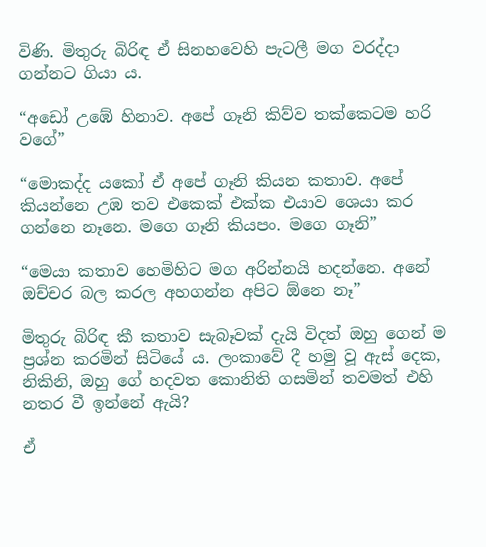විණි. මිතුරු බිරිඳ ඒ සිනහවෙහි පැටලී මග වරද්දා ගන්නට ගියා ය.

“අඩෝ උඹේ හිනාව. අපේ ගෑනි කිව්ව තක්කෙටම හරි වගේ”

“මොකද්ද යකෝ ඒ අපේ ගෑනි කියන කතාව. අපේ කියන්නෙ උඹ තව එකෙක් එක්ක එයාව ශෙයා කර ගන්නෙ නෑනෙ. මගෙ ගෑනි කියපං. මගෙ ගෑනි”

“මෙයා කතාව හෙමිහිට මග අරින්නයි හදන්නෙ. අනේ ඔච්චර බල කරල අහගන්න අපිට ඕනෙ නෑ”

මිතුරු බිරිඳ කී කතාව සැබෑවක් දැයි විදත් ඔහු ගෙන් ම ප්‍රශ්න කරමින් සිටියේ ය. ලංකාවේ දී හමු වූ ඇස් දෙක, නිකිනි, ඔහු ගේ හදවත කොනිති ගසමින් තවමත් එහි නතර වී ඉන්නේ ඇයි?

ඒ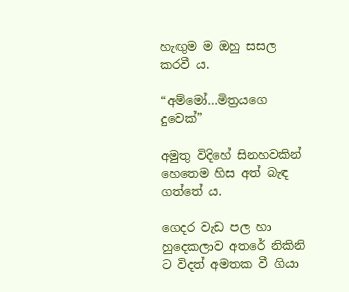හැඟුම ම ඔහු සසල කරවී ය.

“අම්මෝ…මිත්‍රයගෙ දුවෙක්”

අමුතු විදිහේ සිනහවකින් හෙතෙම හිස අත් බැඳ ගත්තේ ය.

ගෙදර වැඩ පල හා හුදෙකලාව අතරේ නිකිනි ට විදත් අමතක වී ගියා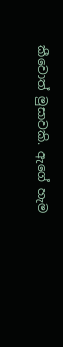කීවොත් මුසාවකි. ඇගේ හැම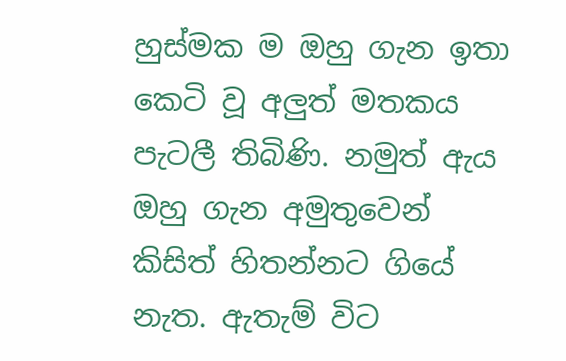හුස්මක ම ඔහු ගැන ඉතා කෙටි වූ අලුත් මතකය පැටලී තිබිණි. නමුත් ඇය ඔහු ගැන අමුතුවෙන් කිසිත් හිතන්නට ගියේ නැත. ඇතැම් විට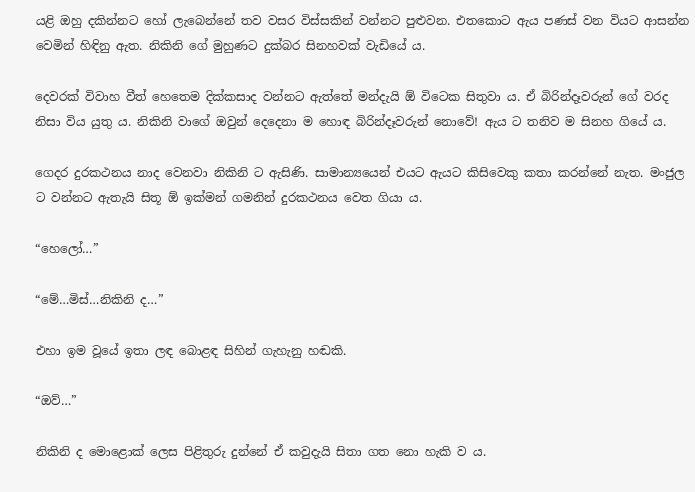යළි ඔහු දකින්නට හෝ ලැබෙන්නේ තව වසර විස්සකින් වන්නට පුළුවන. එතකොට ඇය පණස් වන වියට ආසන්න වෙමින් හිඳිනු ඇත. නිකිනි ගේ මුහුණට දුක්බර සිනහවක් වැඩියේ ය.

දෙවරක් විවාහ වීත් හෙතෙම දික්කසාද වන්නට ඇත්තේ මන්දැයි ඕ විටෙක සිතුවා ය. ඒ බිරින්දෑවරුන් ගේ වරද නිසා විය යුතු ය. නිකිනි වාගේ ඔවුන් දෙදෙනා ම හොඳ බිරින්දෑවරුන් නොවේ! ඇය ට තනිව ම සිනහ ගියේ ය.

ගෙදර දුරකථනය නාද වෙනවා නිකිනි ට ඇසිණි. සාමාන්‍යයෙන් එයට ඇයට කිසිවෙකු කතා කරන්නේ නැත. මංජුල ට වන්නට ඇතැයි සිතූ ඕ ඉක්මන් ගමනින් දුරකථනය වෙත ගියා ය.

“හෙලෝ…”

“මේ…මිස්…නිකිනි ද…”

එහා ඉම වූයේ ඉතා ලඳ බොළඳ සිහින් ගැහැනු හඬකි.

“ඔව්…”

නිකිනි ද මොළොක් ලෙස පිළිතුරු දුන්නේ ඒ කවුදැයි සිතා ගත නො හැකි ව ය.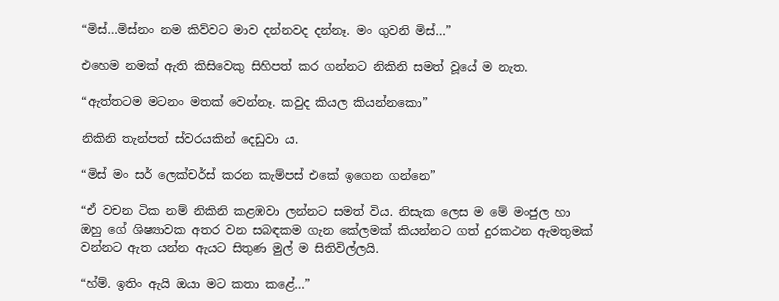“මිස්…මිස්නං නම කිව්වට මාව දන්නවද දන්නෑ. මං ගුවනි මිස්…”

එහෙම නමක් ඇති කිසිවෙකු සිහිපත් කර ගන්නට නිකිනි සමත් වූයේ ම නැත.

“ඇත්තටම මටනං මතක් වෙන්නෑ. කවුද කියල කියන්නකො”

නිකිනි තැන්පත් ස්වරයකින් දෙඩුවා ය.

“මිස් මං සර් ලෙක්චර්ස් කරන කැම්පස් එකේ ඉගෙන ගන්නෙ”

“ඒ වචන ටික නම් නිකිනි කළඹවා ලන්නට සමත් විය. නිසැක ලෙස ම මේ මංජුල හා ඔහු ගේ ශිෂ්‍යාවක අතර වන සබඳකම ගැන කේලමක් කියන්නට ගත් දුරකථන ඇමතුමක් වන්නට ඇත යන්න ඇයට සිතුණ මුල් ම සිතිවිල්ලයි.

“හ්ම්. ඉතිං ඇයි ඔයා මට කතා කළේ…”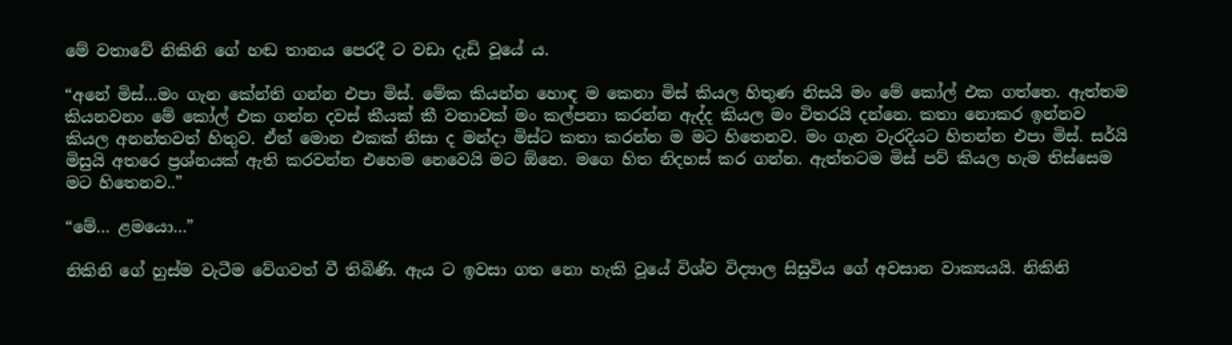මේ වතාවේ නිකිනි ගේ හඬ තානය පෙරදී ට වඩා දැඩි වූයේ ය.

“අනේ මිස්…මං ගැන කේන්ති ගන්න එපා මිස්. මේක කියන්න හොඳ ම කෙනා මිස් කියල හිතුණ නිසයි මං මේ කෝල් එක ගත්තෙ. ඇත්තම කියනවනං මේ කෝල් එක ගන්න දවස් කීයක් කී වතාවක් මං කල්පනා කරන්න ඇද්ද කියල මං විතරයි දන්නෙ. කතා නොකර ඉන්නව කියල අනන්තවත් හිතුව. ඒත් මොන එකක් නිසා ද මන්දා මිස්ට කතා කරන්න ම මට හිතෙනව. මං ගැන වැරදියට හිතන්න එපා මිස්. සර්යි මිසුයි අතරෙ ප්‍රශ්නයක් ඇති කරවන්න එහෙම නෙවෙයි මට ඕනෙ. මගෙ හිත නිදහස් කර ගන්න. ඇත්තටම මිස් පව් කියල හැම තිස්සෙම මට හිතෙනව..”

“මේ… ළමයො…”

නිකිනි ගේ හුස්ම වැටීම වේගවත් වී තිබිණි. ඇය ට ඉවසා ගත නො හැකි වූයේ විශ්ව විද්‍යාල සිසුවිය ගේ අවසාන වාක්‍යයයි. නිකිනි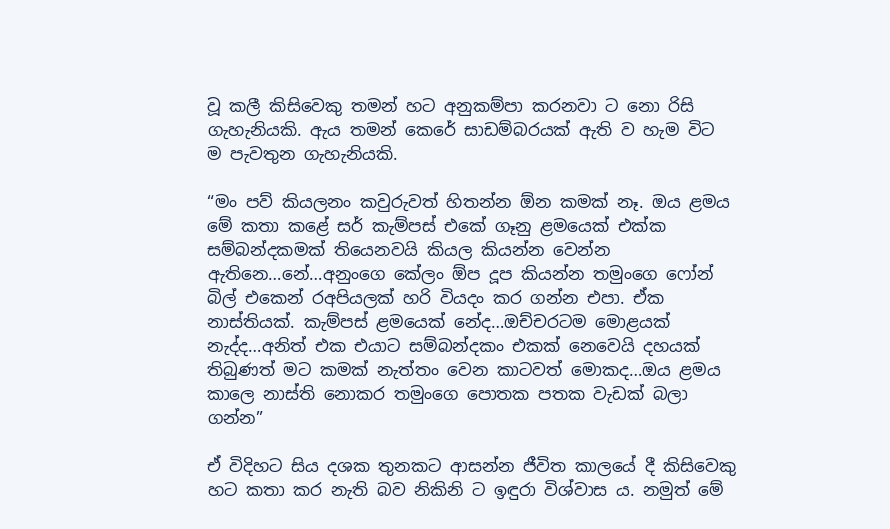වූ කලී කිසිවෙකු තමන් හට අනුකම්පා කරනවා ට නො රිසි ගැහැනියකි. ඇය තමන් කෙරේ සාඩම්බරයක් ඇති ව හැම විට ම පැවතුන ගැහැනියකි.

“මං පව් කියලනං කවුරුවත් හිතන්න ඕන කමක් නෑ. ඔය ළමය මේ කතා කළේ සර් කැම්පස් එකේ ගෑනු ළමයෙක් එක්ක සම්බන්දකමක් තියෙනවයි කියල කියන්න වෙන්න ඇතිනෙ…නේ…අනුංගෙ කේලං ඕප දූප කියන්න තමුංගෙ ෆෝන් බිල් එකෙන් රඅපියලක් හරි වියදං කර ගන්න එපා. ඒක නාස්තියක්. කැම්පස් ළමයෙක් නේද…ඔච්චරටම මොළයක් නැද්ද…අනිත් එක එයාට සම්බන්දකං එකක් නෙවෙයි දහයක් තිබුණත් මට කමක් නැත්තං වෙන කාටවත් මොකද…ඔය ළමය කාලෙ නාස්ති නොකර තමුංගෙ පොතක පතක වැඩක් බලා ගන්න”

ඒ විදිහට සිය දශක තුනකට ආසන්න ජීවිත කාලයේ දී කිසිවෙකු හට කතා කර නැති බව නිකිනි ට ඉඳුරා විශ්වාස ය. නමුත් මේ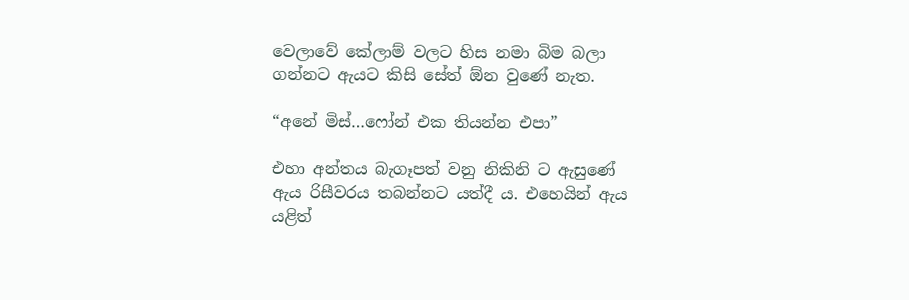වෙලාවේ කේලාම් වලට හිස නමා බිම බලා ගන්නට ඇයට කිසි සේත් ඕන වුණේ නැත.

“අනේ මිස්…ෆෝන් එක තියන්න එපා”

එහා අන්තය බැගෑපත් වනු නිකිනි ට ඇසුණේ ඇය රිසීවරය තබන්නට යත්දී ය. එහෙයින් ඇය යළිත්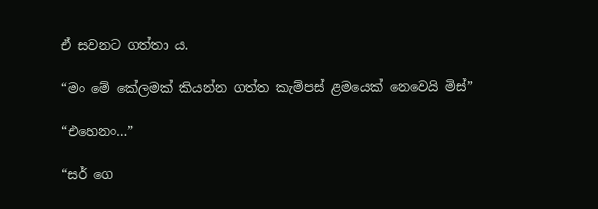ඒ සවනට ගත්තා ය.

“මං මේ කේලමක් කියන්න ගත්ත කැම්පස් ළමයෙක් නෙවෙයි මිස්”

“එහෙනං…”

“සර් ගෙ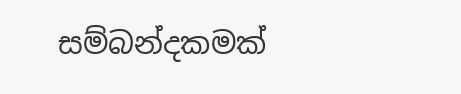සම්බන්දකමක්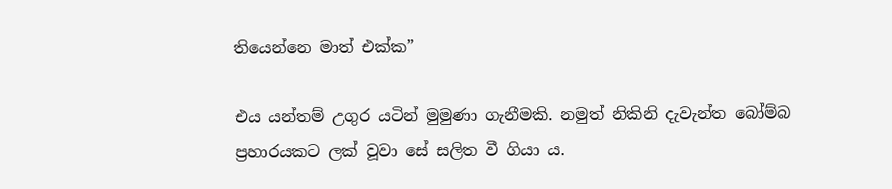තියෙන්නෙ මාත් එක්ක”

එය යන්තම් උගුර යටින් මුමුණා ගැනීමකි. නමුත් නිකිනි දැවැන්ත බෝම්බ ප්‍රහාරයකට ලක් වූවා සේ සලිත වී ගියා ය.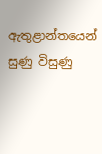ඇතුළාන්තයෙන් සුණු විසුණු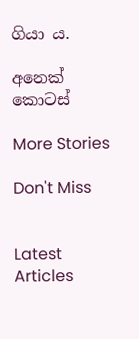ගියා ය.

අනෙක් කොටස්

More Stories

Don't Miss


Latest Articles